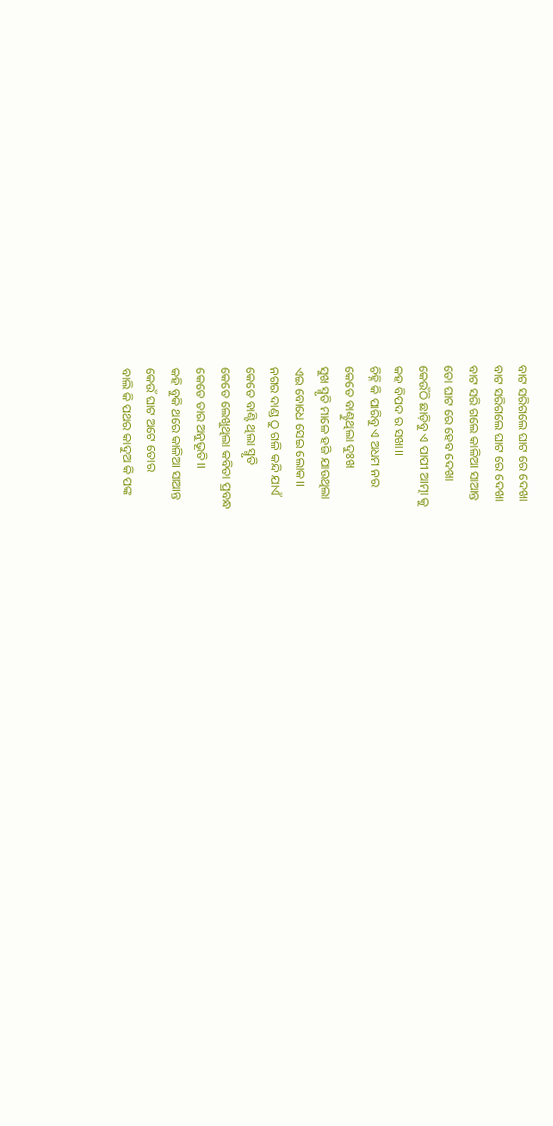ବାଟ ସରିଗଲେ ଘାଟ ରେ ଦେଖା
ବାଟ ସରିଗଲେ ଘାଟ ରେ ଦେଖା
ବାଟ ସରି ଗଲେ କାଳିଆ ସାଆନ୍ତ
ତୋ ଘାଟ ରେ ହେବ ଦେଖା
କେଉଁଠି ଛାଡ଼ିବୁ ଏ ପାପୀ ଆତ୍ମା କୁ
କହ ବିପଦ ର ସଖା।।
ଚିହ୍ନି କି ପାରିବୁ ଏ ଅଧମ ନର
କେତେ ବାଣ୍ଟୁଥିଲା ଦୁଃଖ
ସୁଖ ସ୍ମୃତି ମାଳେ ହଜି ଯାଉଥିଲା
ଏଇ ବୋଧେ ସେଇ ଲୋକ।।
ନଗର ଦାଣ୍ଡ ଠୁ ଗଳି କନ୍ଦି ଯାଏଁ
କେତେ ବାଣ୍ଟି ଥିଲା ସ୍ମୃତି
କେତେ ଲେଖୁଥିଲା କବିତା ପ୍ରବନ୍ଧ
କେତେ ତାର ଅନୁଭୂତି।।
କହି ବୁକି ଥରେ କାଳିଆ ସାଆନ୍ତ
କେଉଁ ଘାଟ ଅଟେ ତୋର
ବାଲି କି ପଥର କାଦୁଅ କି ପଙ୍କ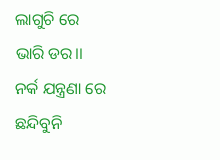ଲାଗୁଚି ରେ ଭାରି ଡର।।
ନର୍କ ଯନ୍ତ୍ରଣା ରେ ଛନ୍ଦିବୁନି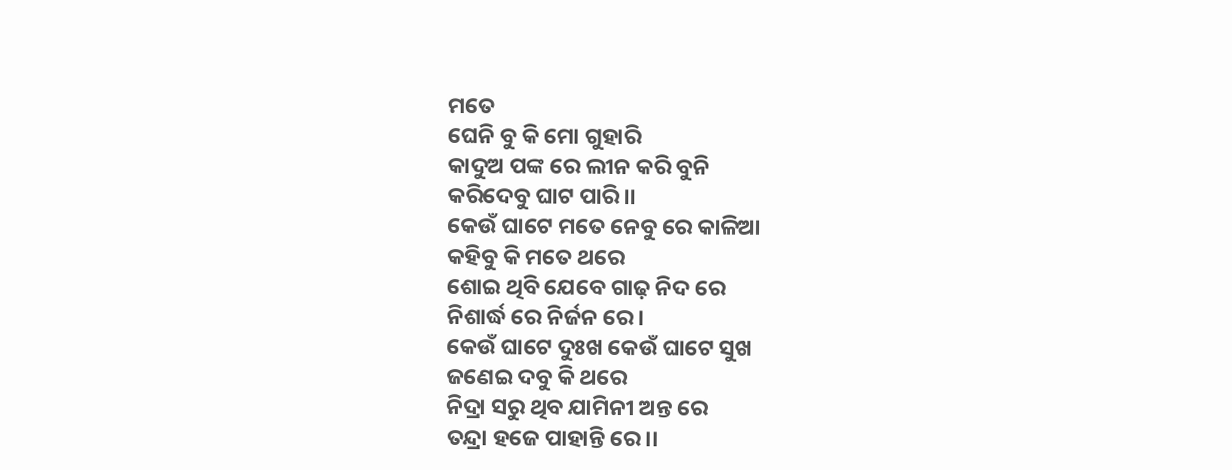ମତେ
ଘେନି ବୁ କି ମୋ ଗୁହାରି
କାଦୁଅ ପଙ୍କ ରେ ଲୀନ କରି ବୁନି
କରିଦେବୁ ଘାଟ ପାରି।।
କେଉଁ ଘାଟେ ମତେ ନେବୁ ରେ କାଳିଆ
କହିବୁ କି ମତେ ଥରେ
ଶୋଇ ଥିବି ଯେବେ ଗାଢ଼ ନିଦ ରେ
ନିଶାର୍ଦ୍ଧ ରେ ନିର୍ଜନ ରେ।
କେଉଁ ଘାଟେ ଦୁଃଖ କେଉଁ ଘାଟେ ସୁଖ
ଜଣେଇ ଦବୁ କି ଥରେ
ନିଦ୍ରା ସରୁ ଥିବ ଯାମିନୀ ଅନ୍ତ ରେ
ତନ୍ଦ୍ରା ହଜେ ପାହାନ୍ତି ରେ।।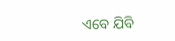ଏବେ ଯିବି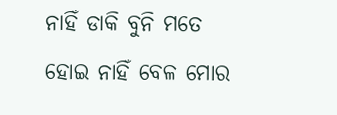ନାହିଁ ଡାକି ବୁନି ମତେ
ହୋଇ ନାହିଁ ବେଳ ମୋର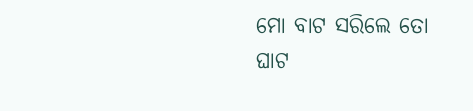ମୋ ବାଟ ସରିଲେ ତୋ ଘାଟ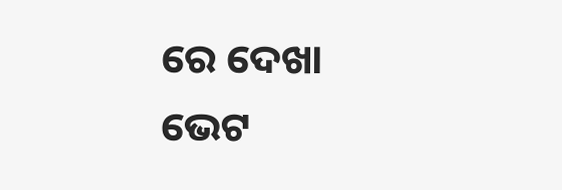ରେ ଦେଖା
ଭେଟ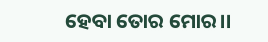ହେବା ତୋର ମୋର।।